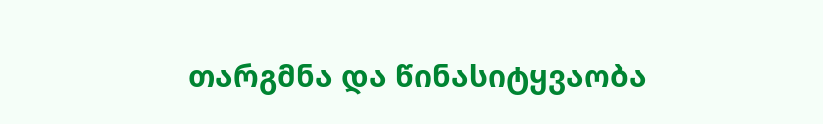თარგმნა და წინასიტყვაობა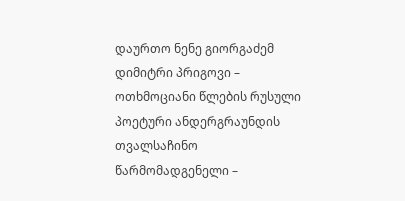დაურთო ნენე გიორგაძემ დიმიტრი პრიგოვი – ოთხმოციანი წლების რუსული პოეტური ანდერგრაუნდის თვალსაჩინო წარმომადგენელი –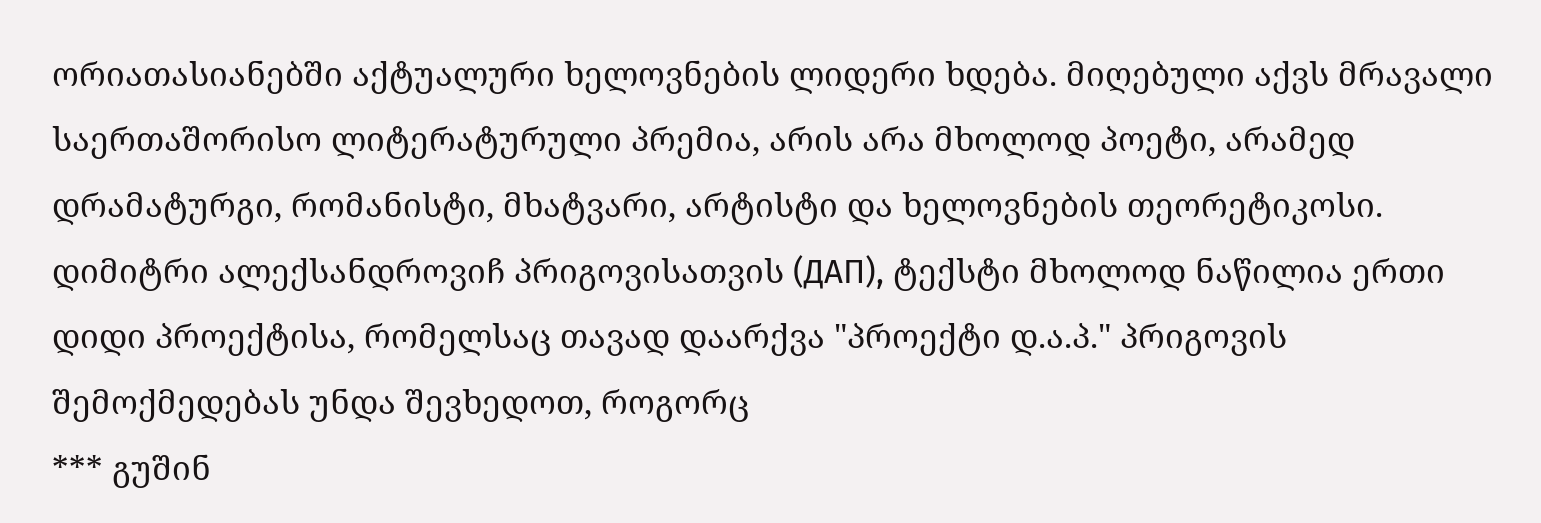ორიათასიანებში აქტუალური ხელოვნების ლიდერი ხდება. მიღებული აქვს მრავალი საერთაშორისო ლიტერატურული პრემია, არის არა მხოლოდ პოეტი, არამედ დრამატურგი, რომანისტი, მხატვარი, არტისტი და ხელოვნების თეორეტიკოსი. დიმიტრი ალექსანდროვიჩ პრიგოვისათვის (ДАП), ტექსტი მხოლოდ ნაწილია ერთი დიდი პროექტისა, რომელსაც თავად დაარქვა "პროექტი დ.ა.პ." პრიგოვის შემოქმედებას უნდა შევხედოთ, როგორც
*** გუშინ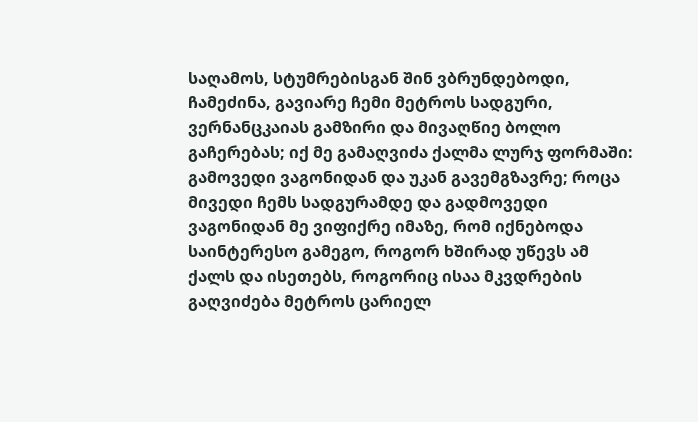საღამოს, სტუმრებისგან შინ ვბრუნდებოდი, ჩამეძინა, გავიარე ჩემი მეტროს სადგური, ვერნანცკაიას გამზირი და მივაღწიე ბოლო გაჩერებას; იქ მე გამაღვიძა ქალმა ლურჯ ფორმაში: გამოვედი ვაგონიდან და უკან გავემგზავრე; როცა მივედი ჩემს სადგურამდე და გადმოვედი ვაგონიდან მე ვიფიქრე იმაზე, რომ იქნებოდა საინტერესო გამეგო, როგორ ხშირად უწევს ამ ქალს და ისეთებს, როგორიც ისაა მკვდრების გაღვიძება მეტროს ცარიელ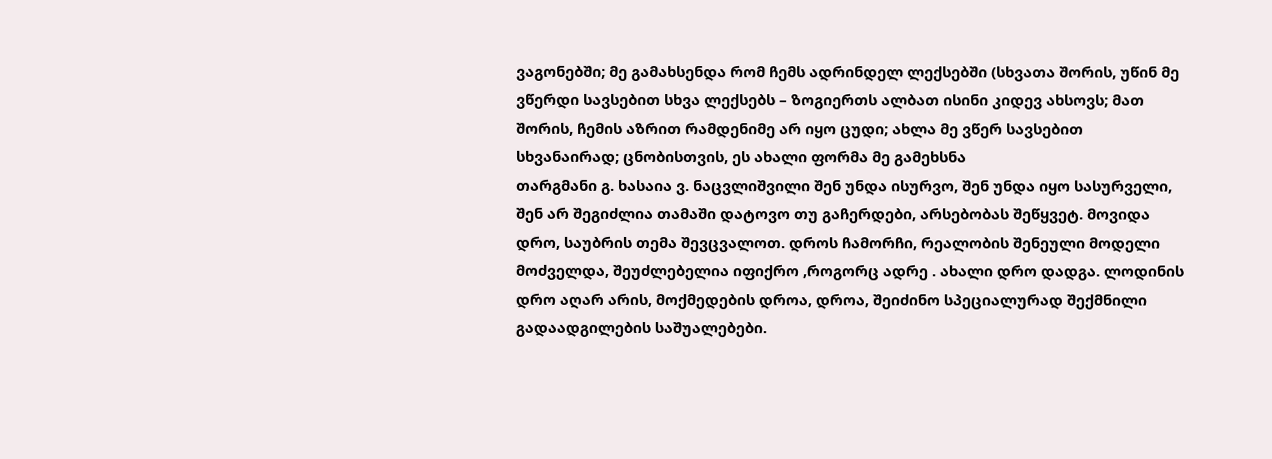ვაგონებში; მე გამახსენდა რომ ჩემს ადრინდელ ლექსებში (სხვათა შორის, უწინ მე ვწერდი სავსებით სხვა ლექსებს – ზოგიერთს ალბათ ისინი კიდევ ახსოვს; მათ შორის, ჩემის აზრით რამდენიმე არ იყო ცუდი; ახლა მე ვწერ სავსებით სხვანაირად; ცნობისთვის, ეს ახალი ფორმა მე გამეხსნა
თარგმანი გ. ხასაია ვ. ნაცვლიშვილი შენ უნდა ისურვო, შენ უნდა იყო სასურველი, შენ არ შეგიძლია თამაში დატოვო თუ გაჩერდები, არსებობას შეწყვეტ. მოვიდა დრო, საუბრის თემა შევცვალოთ. დროს ჩამორჩი, რეალობის შენეული მოდელი მოძველდა, შეუძლებელია იფიქრო ,როგორც ადრე . ახალი დრო დადგა. ლოდინის დრო აღარ არის, მოქმედების დროა, დროა, შეიძინო სპეციალურად შექმნილი გადაადგილების საშუალებები.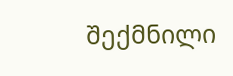შექმნილი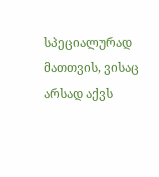სპეციალურად მათთვის, ვისაც არსად აქვს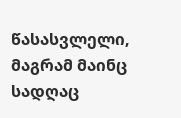წასასვლელი, მაგრამ მაინც სადღაც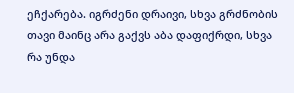ეჩქარება. იგრძენი დრაივი, სხვა გრძნობის თავი მაინც არა გაქვს აბა დაფიქრდი, სხვა რა უნდა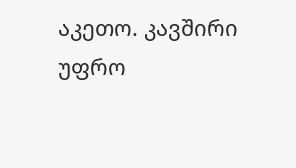აკეთო. კავშირი უფრო